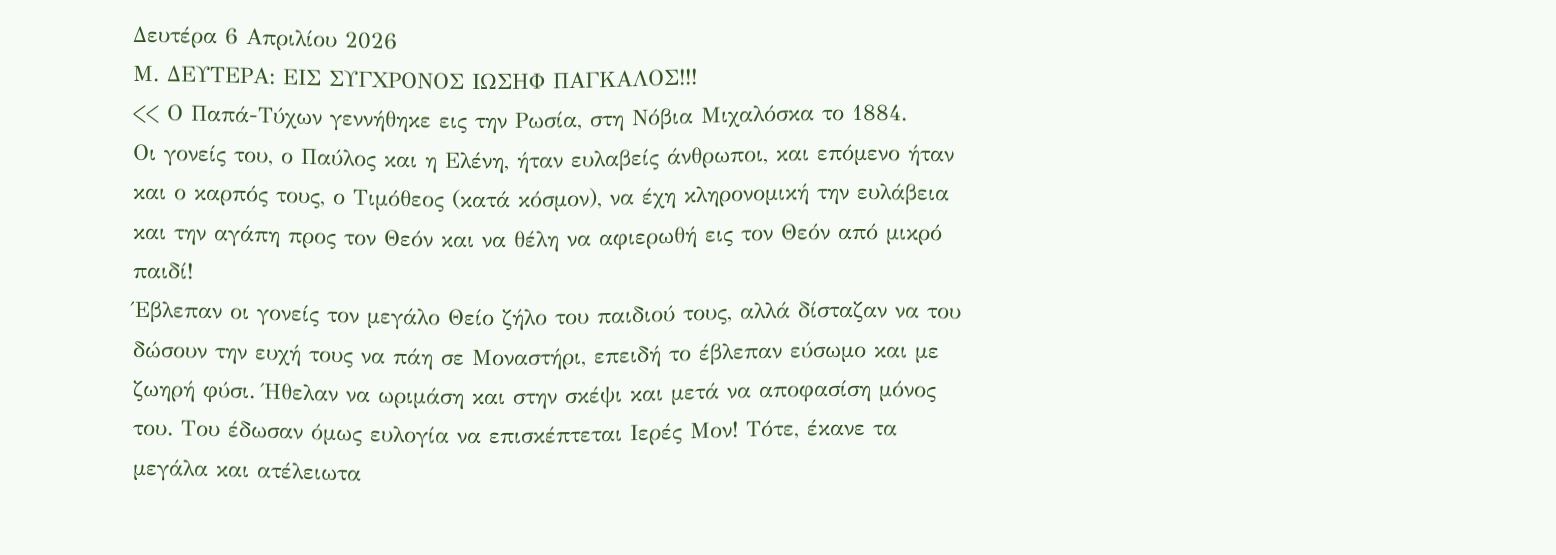Δευτέρα 6 Απριλίου 2026
Μ. ΔΕΥΤΕΡΑ: ΕΙΣ ΣΥΓΧΡΟΝΟΣ ΙΩΣΗΦ ΠΑΓΚΑΛΟΣ!!!
<< Ο Παπά-Τύχων γεννήθηκε εις την Ρωσία, στη Νόβια Μιχαλόσκα το 1884.
Οι γονείς του, ο Παύλος και η Ελένη, ήταν ευλαβείς άνθρωποι, και επόμενο ήταν και ο καρπός τους, ο Τιμόθεος (κατά κόσμον), να έχη κληρονομική την ευλάβεια και την αγάπη προς τον Θεόν και να θέλη να αφιερωθή εις τον Θεόν από μικρό παιδί!
Έβλεπαν οι γονείς τον μεγάλο Θείο ζήλο του παιδιού τους, αλλά δίσταζαν να του δώσουν την ευχή τους να πάη σε Μοναστήρι, επειδή το έβλεπαν εύσωμο και με ζωηρή φύσι. Ήθελαν να ωριμάση και στην σκέψι και μετά να αποφασίση μόνος του. Του έδωσαν όμως ευλογία να επισκέπτεται Ιερές Μον! Τότε, έκανε τα μεγάλα και ατέλειωτα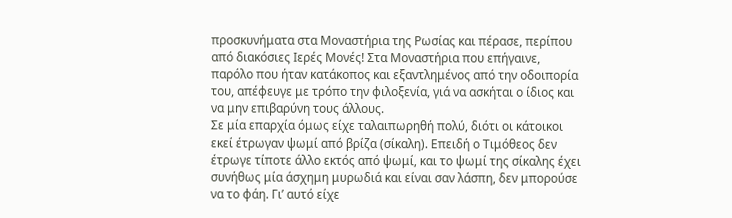προσκυνήματα στα Μοναστήρια της Ρωσίας και πέρασε, περίπου από διακόσιες Ιερές Μονές! Στα Μοναστήρια που επήγαινε, παρόλο που ήταν κατάκοπος και εξαντλημένος από την οδοιπορία του, απέφευγε με τρόπο την φιλοξενία, γιά να ασκήται ο ίδιος και να μην επιβαρύνη τους άλλους.
Σε μία επαρχία όμως είχε ταλαιπωρηθή πολύ, διότι οι κάτοικοι εκεί έτρωγαν ψωμί από βρίζα (σίκαλη). Επειδή ο Τιμόθεος δεν έτρωγε τίποτε άλλο εκτός από ψωμί, και το ψωμί της σίκαλης έχει συνήθως μία άσχημη μυρωδιά και είναι σαν λάσπη, δεν μπορούσε να το φάη. Γι’ αυτό είχε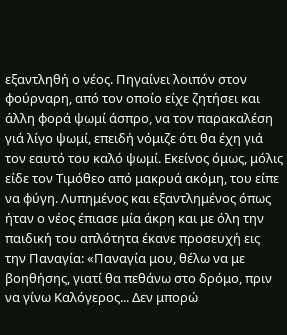εξαντληθή ο νέος. Πηγαίνει λοιπόν στον φούρναρη, από τον οποίο είχε ζητήσει και άλλη φορά ψωμί άσπρο, να τον παρακαλέση γιά λίγο ψωμί, επειδή νόμιζε ότι θα έχη γιά τον εαυτό του καλό ψωμί. Εκείνος όμως, μόλις είδε τον Τιμόθεο από μακρυά ακόμη, του είπε να φύγη. Λυπημένος και εξαντλημένος όπως ήταν ο νέος έπιασε μία άκρη και με όλη την παιδική του απλότητα έκανε προσευχή εις την Παναγία: «Παναγία μου, θέλω να με βοηθήσης, γιατί θα πεθάνω στο δρόμο, πριν να γίνω Καλόγερος... Δεν μπορώ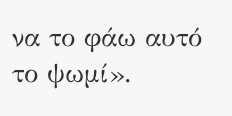να το φάω αυτό το ψωμί».